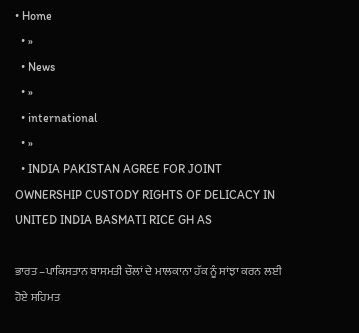• Home
  • »
  • News
  • »
  • international
  • »
  • INDIA PAKISTAN AGREE FOR JOINT OWNERSHIP CUSTODY RIGHTS OF DELICACY IN UNITED INDIA BASMATI RICE GH AS

ਭਾਰਤ –ਪਾਕਿਸਤਾਨ ਬਾਸਮਤੀ ਚੌਲਾਂ ਦੇ ਮਾਲਕਾਨਾ ਹੱਕ ਨੂੰ ਸਾਂਝਾ ਕਰਨ ਲਈ ਹੋਏ ਸਹਿਮਤ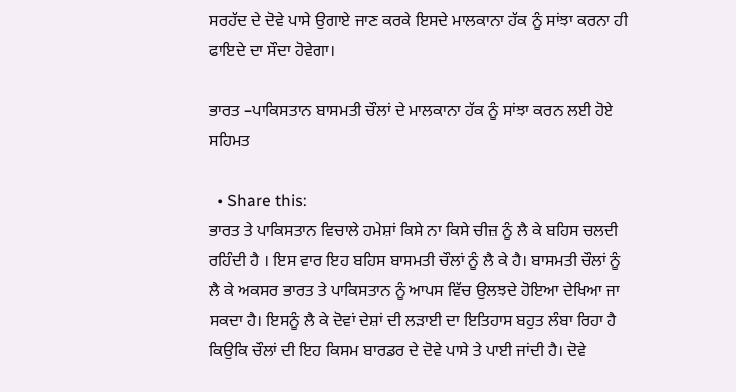ਸਰਹੱਦ ਦੇ ਦੋਵੇ ਪਾਸੇ ਉਗਾਏ ਜਾਣ ਕਰਕੇ ਇਸਦੇ ਮਾਲਕਾਨਾ ਹੱਕ ਨੂੰ ਸਾਂਝਾ ਕਰਨਾ ਹੀ ਫਾਇਦੇ ਦਾ ਸੌਦਾ ਹੋਵੇਗਾ।

ਭਾਰਤ –ਪਾਕਿਸਤਾਨ ਬਾਸਮਤੀ ਚੌਲਾਂ ਦੇ ਮਾਲਕਾਨਾ ਹੱਕ ਨੂੰ ਸਾਂਝਾ ਕਰਨ ਲਈ ਹੋਏ ਸਹਿਮਤ

  • Share this:
ਭਾਰਤ ਤੇ ਪਾਕਿਸਤਾਨ ਵਿਚਾਲੇ ਹਮੇਸ਼ਾਂ ਕਿਸੇ ਨਾ ਕਿਸੇ ਚੀਜ਼ ਨੂੰ ਲੈ ਕੇ ਬਹਿਸ ਚਲਦੀ ਰਹਿੰਦੀ ਹੈ । ਇਸ ਵਾਰ ਇਹ ਬਹਿਸ ਬਾਸਮਤੀ ਚੌਲਾਂ ਨੂੰ ਲੈ ਕੇ ਹੈ। ਬਾਸਮਤੀ ਚੌਲਾਂ ਨੂੰ ਲੈ ਕੇ ਅਕਸਰ ਭਾਰਤ ਤੇ ਪਾਕਿਸਤਾਨ ਨੂੰ ਆਪਸ ਵਿੱਚ ਉਲਝਦੇ ਹੋਇਆ ਦੇਖਿਆ ਜਾ ਸਕਦਾ ਹੈ। ਇਸਨੂੰ ਲੈ ਕੇ ਦੋਵਾਂ ਦੇਸ਼ਾਂ ਦੀ ਲੜਾਈ ਦਾ ਇਤਿਹਾਸ ਬਹੁਤ ਲੰਬਾ ਰਿਹਾ ਹੈ ਕਿਉਕਿ ਚੌਲਾਂ ਦੀ ਇਹ ਕਿਸਮ ਬਾਰਡਰ ਦੇ ਦੋਵੇ ਪਾਸੇ ਤੇ ਪਾਈ ਜਾਂਦੀ ਹੈ। ਦੋਵੇ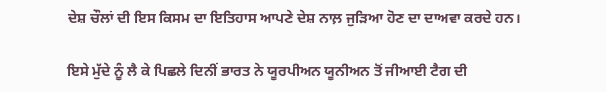ਦੇਸ਼ ਚੌਲਾਂ ਦੀ ਇਸ ਕਿਸਮ ਦਾ ਇਤਿਹਾਸ ਆਪਣੇ ਦੇਸ਼ ਨਾਲ਼ ਜੁੜਿਆ ਹੋਣ ਦਾ ਦਾਅਵਾ ਕਰਦੇ ਹਨ।

ਇਸੇ ਮੁੱਦੇ ਨੂੰ ਲੈ ਕੇ ਪਿਛਲੇ ਦਿਨੀਂ ਭਾਰਤ ਨੇ ਯੂਰਪੀਅਨ ਯੂਨੀਅਨ ਤੋਂ ਜੀਆਈ ਟੈਗ ਦੀ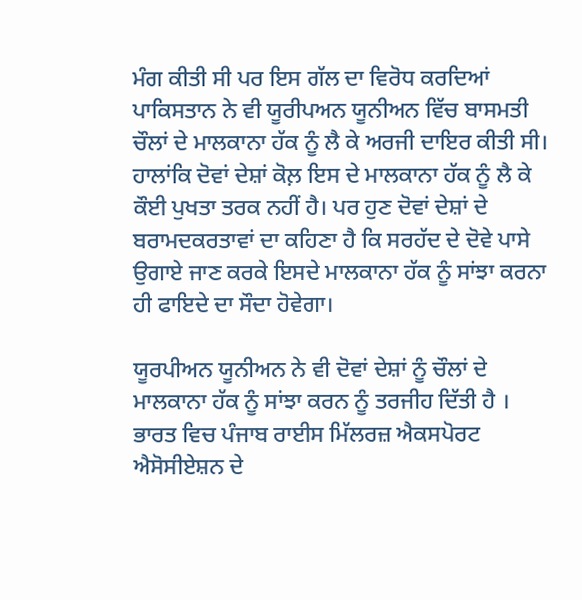ਮੰਗ ਕੀਤੀ ਸੀ ਪਰ ਇਸ ਗੱਲ ਦਾ ਵਿਰੋਧ ਕਰਦਿਆਂ ਪਾਕਿਸਤਾਨ ਨੇ ਵੀ ਯੂਰੀਪਅਨ ਯੂਨੀਅਨ ਵਿੱਚ ਬਾਸਮਤੀ ਚੌਲਾਂ ਦੇ ਮਾਲਕਾਨਾ ਹੱਕ ਨੂੰ ਲੈ ਕੇ ਅਰਜੀ ਦਾਇਰ ਕੀਤੀ ਸੀ। ਹਾਲਾਂਕਿ ਦੋਵਾਂ ਦੇਸ਼ਾਂ ਕੋਲ਼ ਇਸ ਦੇ ਮਾਲਕਾਨਾ ਹੱਕ ਨੂੰ ਲੈ ਕੇ ਕੌਈ ਪੁਖਤਾ ਤਰਕ ਨਹੀਂ ਹੈ। ਪਰ ਹੁਣ ਦੋਵਾਂ ਦੇਸ਼ਾਂ ਦੇ ਬਰਾਮਦਕਰਤਾਵਾਂ ਦਾ ਕਹਿਣਾ ਹੈ ਕਿ ਸਰਹੱਦ ਦੇ ਦੋਵੇ ਪਾਸੇ ਉਗਾਏ ਜਾਣ ਕਰਕੇ ਇਸਦੇ ਮਾਲਕਾਨਾ ਹੱਕ ਨੂੰ ਸਾਂਝਾ ਕਰਨਾ ਹੀ ਫਾਇਦੇ ਦਾ ਸੌਦਾ ਹੋਵੇਗਾ।

ਯੂਰਪੀਅਨ ਯੂਨੀਅਨ ਨੇ ਵੀ ਦੋਵਾਂ ਦੇਸ਼ਾਂ ਨੂੰ ਚੌਲਾਂ ਦੇ ਮਾਲਕਾਨਾ ਹੱਕ ਨੂੰ ਸਾਂਝਾ ਕਰਨ ਨੂੰ ਤਰਜੀਹ ਦਿੱਤੀ ਹੈ । ਭਾਰਤ ਵਿਚ ਪੰਜਾਬ ਰਾਈਸ ਮਿੱਲਰਜ਼ ਐਕਸਪੋਰਟ ਐਸੋਸੀਏਸ਼ਨ ਦੇ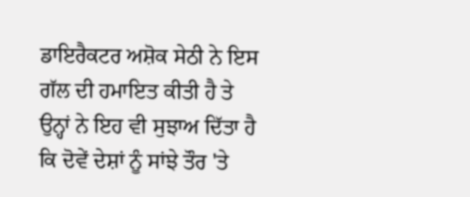ਡਾਇਰੈਕਟਰ ਅਸ਼ੋਕ ਸੇਠੀ ਨੇ ਇਸ ਗੱਲ ਦੀ ਹਮਾਇਤ ਕੀਤੀ ਹੈ ਤੇ ਉਨ੍ਹਾਂ ਨੇ ਇਹ ਵੀ ਸੁਝਾਅ ਦਿੱਤਾ ਹੈ ਕਿ ਦੋਵੇਂ ਦੇਸ਼ਾਂ ਨੂੰ ਸਾਂਝੇ ਤੌਰ 'ਤੇ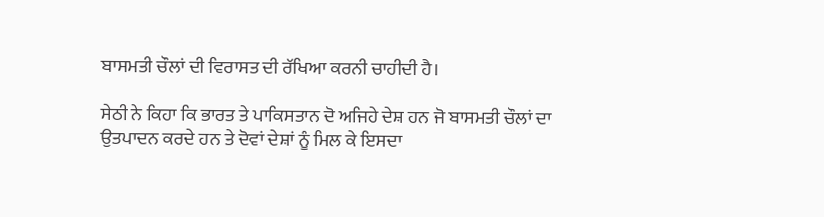ਬਾਸਮਤੀ ਚੌਲਾਂ ਦੀ ਵਿਰਾਸਤ ਦੀ ਰੱਖਿਆ ਕਰਨੀ ਚਾਹੀਦੀ ਹੈ।

ਸੇਠੀ ਨੇ ਕਿਹਾ ਕਿ ਭਾਰਤ ਤੇ ਪਾਕਿਸਤਾਨ ਦੋ ਅਜਿਹੇ ਦੇਸ਼ ਹਨ ਜੋ ਬਾਸਮਤੀ ਚੌਲਾਂ ਦਾ ਉਤਪਾਦਨ ਕਰਦੇ ਹਨ ਤੇ ਦੋਵਾਂ ਦੇਸ਼ਾਂ ਨੂੰ ਮਿਲ ਕੇ ਇਸਦਾ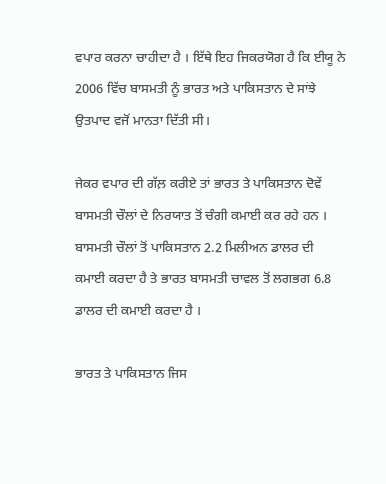ਵਪਾਰ ਕਰਨਾ ਚਾਹੀਦਾ ਹੈ । ਇੱਥੇ ਇਹ ਜਿਕਰਯੋਗ ਹੈ ਕਿ ਈਯੂ ਨੇ 2006 ਵਿੱਚ ਬਾਸਮਤੀ ਨੂੰ ਭਾਰਤ ਅਤੇ ਪਾਕਿਸਤਾਨ ਦੇ ਸਾਂਝੇ ਉਤਪਾਦ ਵਜੋਂ ਮਾਨਤਾ ਦਿੱਤੀ ਸੀ।

ਜੇਕਰ ਵਪਾਰ ਦੀ ਗੱਲ਼ ਕਰੀਏ ਤਾਂ ਭਾਰਤ ਤੇ ਪਾਕਿਸਤਾਨ ਦੋਵੇਂ ਬਾਸਮਤੀ ਚੌਲਾਂ ਦੇ ਨਿਰਯਾਤ ਤੋਂ ਚੰਗੀ ਕਮਾਈ ਕਰ ਰਹੇ ਹਨ । ਬਾਸਮਤੀ ਚੌਲਾਂ ਤੋਂ ਪਾਕਿਸਤਾਨ 2.2 ਮਿਲੀਅਨ ਡਾਲਰ ਦੀ ਕਮਾਈ ਕਰਦਾ ਹੈ ਤੇ ਭਾਰਤ ਬਾਸਮਤੀ ਚਾਵਲ ਤੋਂ ਲਗਭਗ 6.8 ਡਾਲਰ ਦੀ ਕਮਾਈ ਕਰਦਾ ਹੈ ।

ਭਾਰਤ ਤੇ ਪਾਕਿਸਤਾਨ ਜਿਸ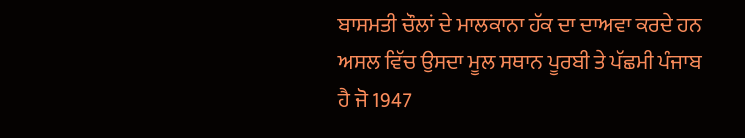ਬਾਸਮਤੀ ਚੌਲਾਂ ਦੇ ਮਾਲਕਾਨਾ ਹੱਕ ਦਾ ਦਾਅਵਾ ਕਰਦੇ ਹਨ ਅਸਲ ਵਿੱਚ ਉਸਦਾ ਮੂਲ ਸਥਾਨ ਪੂਰਬੀ ਤੇ ਪੱਛਮੀ ਪੰਜਾਬ ਹੈ ਜੋ 1947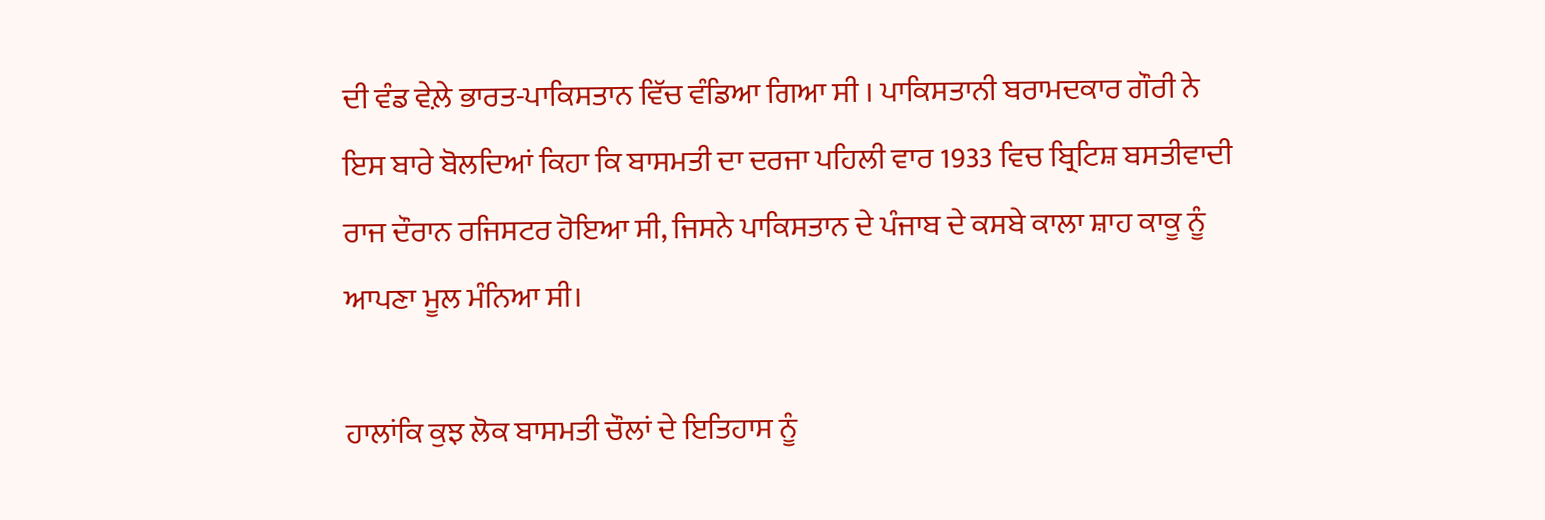ਦੀ ਵੰਡ ਵੇਲ਼ੇ ਭਾਰਤ-ਪਾਕਿਸਤਾਨ ਵਿੱਚ ਵੰਡਿਆ ਗਿਆ ਸੀ । ਪਾਕਿਸਤਾਨੀ ਬਰਾਮਦਕਾਰ ਗੌਰੀ ਨੇ ਇਸ ਬਾਰੇ ਬੋਲਦਿਆਂ ਕਿਹਾ ਕਿ ਬਾਸਮਤੀ ਦਾ ਦਰਜਾ ਪਹਿਲੀ ਵਾਰ 1933 ਵਿਚ ਬ੍ਰਿਟਿਸ਼ ਬਸਤੀਵਾਦੀ ਰਾਜ ਦੌਰਾਨ ਰਜਿਸਟਰ ਹੋਇਆ ਸੀ, ਜਿਸਨੇ ਪਾਕਿਸਤਾਨ ਦੇ ਪੰਜਾਬ ਦੇ ਕਸਬੇ ਕਾਲਾ ਸ਼ਾਹ ਕਾਕੂ ਨੂੰ ਆਪਣਾ ਮੂਲ ਮੰਨਿਆ ਸੀ।

ਹਾਲਾਂਕਿ ਕੁਝ ਲੋਕ ਬਾਸਮਤੀ ਚੌਲਾਂ ਦੇ ਇਤਿਹਾਸ ਨੂੰ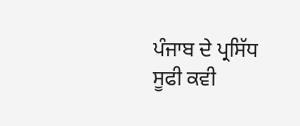ਪੰਜਾਬ ਦੇ ਪ੍ਰਸਿੱਧ ਸੂਫੀ ਕਵੀ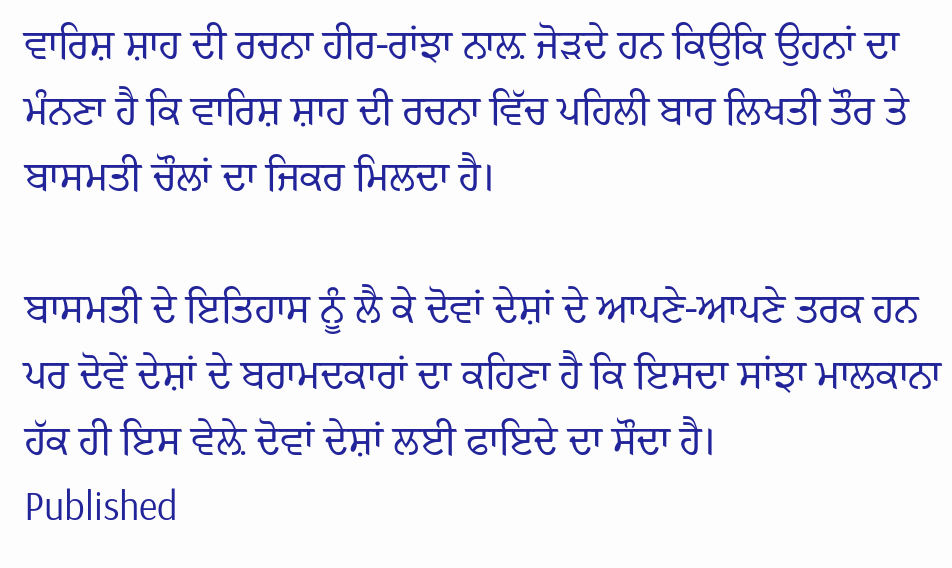ਵਾਰਿਸ਼ ਸ਼ਾਹ ਦੀ ਰਚਨਾ ਹੀਰ-ਰਾਂਝਾ ਨਾਲ਼ ਜੋੜਦੇ ਹਨ ਕਿਉਕਿ ਉਹਨਾਂ ਦਾ ਮੰਨਣਾ ਹੈ ਕਿ ਵਾਰਿਸ਼ ਸ਼ਾਹ ਦੀ ਰਚਨਾ ਵਿੱਚ ਪਹਿਲੀ ਬਾਰ ਲਿਖਤੀ ਤੌਰ ਤੇ ਬਾਸਮਤੀ ਚੌਲਾਂ ਦਾ ਜਿਕਰ ਮਿਲਦਾ ਹੈ।

ਬਾਸਮਤੀ ਦੇ ਇਤਿਹਾਸ ਨੂੰ ਲੈ ਕੇ ਦੋਵਾਂ ਦੇਸ਼ਾਂ ਦੇ ਆਪਣੇ-ਆਪਣੇ ਤਰਕ ਹਨ ਪਰ ਦੋਵੇਂ ਦੇਸ਼ਾਂ ਦੇ ਬਰਾਮਦਕਾਰਾਂ ਦਾ ਕਹਿਣਾ ਹੈ ਕਿ ਇਸਦਾ ਸਾਂਝਾ ਮਾਲਕਾਨਾ ਹੱਕ ਹੀ ਇਸ ਵੇਲ਼ੇ ਦੋਵਾਂ ਦੇਸ਼ਾਂ ਲਈ ਫਾਇਦੇ ਦਾ ਸੌਦਾ ਹੈ।
Published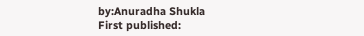by:Anuradha Shukla
First published: